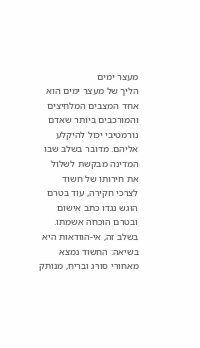מעצר ימים
הליך של מעצר ימים הוא אחד המצבים המלחיצים והמורכבים ביותר שאדם נורמטיבי יכול להיקלע אליהם. מדובר בשלב שבו המדינה מבקשת לשלול את חירותו של חשוד לצרכי חקירה, עוד בטרם הוגש נגדו כתב אישום ובטרם הוכחה אשמתו. בשלב זה, אי-הוודאות היא בשיאה: החשוד נמצא מאחורי סורג ובריח, מנותק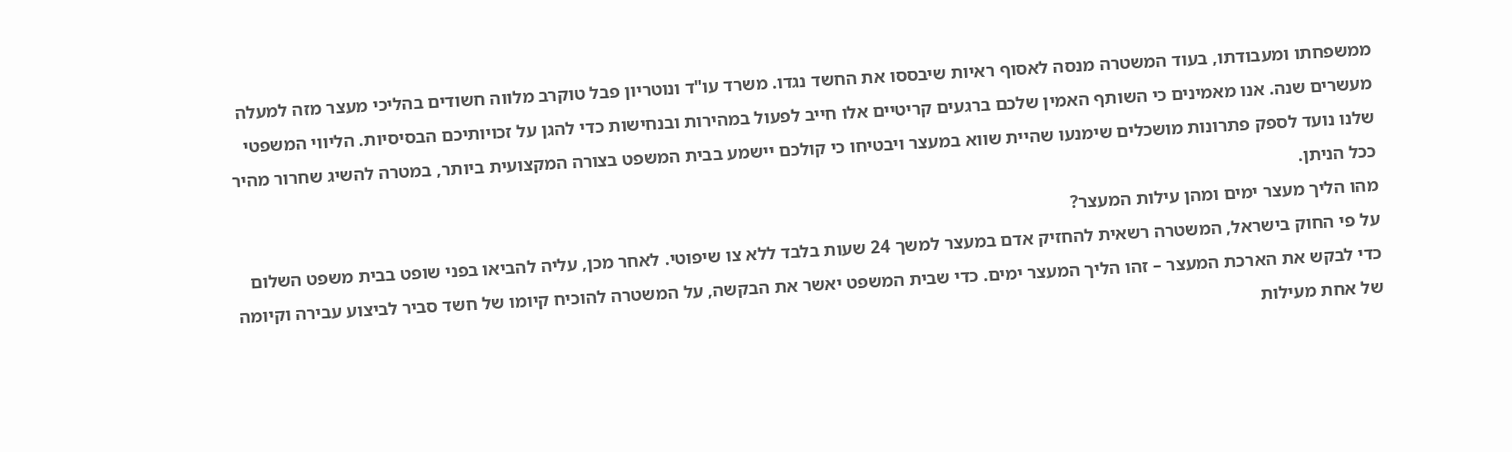ממשפחתו ומעבודתו, בעוד המשטרה מנסה לאסוף ראיות שיבססו את החשד נגדו. משרד עו"ד ונוטריון פבל טוקרב מלווה חשודים בהליכי מעצר מזה למעלה מעשרים שנה. אנו מאמינים כי השותף האמין שלכם ברגעים קריטיים אלו חייב לפעול במהירות ובנחישות כדי להגן על זכויותיכם הבסיסיות. הליווי המשפטי שלנו נועד לספק פתרונות מושכלים שימנעו שהיית שווא במעצר ויבטיחו כי קולכם יישמע בבית המשפט בצורה המקצועית ביותר, במטרה להשיג שחרור מהיר ככל הניתן.
מהו הליך מעצר ימים ומהן עילות המעצר?
על פי החוק בישראל, המשטרה רשאית להחזיק אדם במעצר למשך 24 שעות בלבד ללא צו שיפוטי. לאחר מכן, עליה להביאו בפני שופט בבית משפט השלום כדי לבקש את הארכת המעצר – זהו הליך המעצר ימים. כדי שבית המשפט יאשר את הבקשה, על המשטרה להוכיח קיומו של חשד סביר לביצוע עבירה וקיומה של אחת מעילות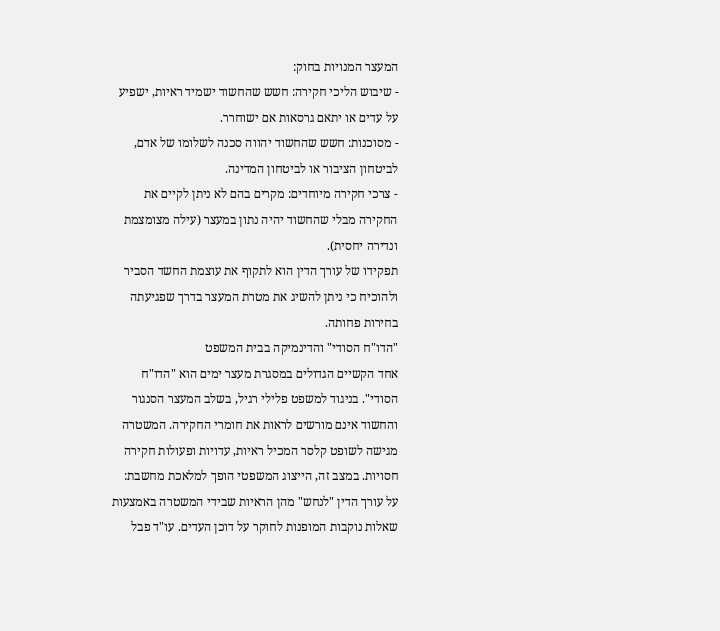המעצר המנויות בחוק:
- שיבוש הליכי חקירה: חשש שהחשוד ישמיד ראיות, ישפיע על עדים או יתאם גרסאות אם ישוחרר.
- מסוכנות: חשש שהחשוד יהווה סכנה לשלומו של אדם, לביטחון הציבור או לביטחון המדינה.
- צרכי חקירה מיוחדים: מקרים בהם לא ניתן לקיים את החקירה מבלי שהחשוד יהיה נתון במעצר (עילה מצומצמת ונדירה יחסית).
תפקידו של עורך הדין הוא לתקוף את עוצמת החשד הסביר ולהוכיח כי ניתן להשיג את מטרת המעצר בדרך שפגיעתה בחירות פחותה.
"הדו"ח הסודי" והדינמיקה בבית המשפט
אחד הקשיים הגדולים במסגרת מעצר ימים הוא "הדו"ח הסודי". בניגוד למשפט פלילי רגיל, בשלב המעצר הסנגור והחשוד אינם מורשים לראות את חומרי החקירה. המשטרה מגישה לשופט קלסר המכיל ראיות, עדויות ופעולות חקירה חסויות. במצב זה, הייצוג המשפטי הופך למלאכת מחשבת: על עורך הדין "לנחש" מהן הראיות שבידי המשטרה באמצעות שאלות נוקבות המופנות לחוקר על דוכן העדים. עו"ד פבל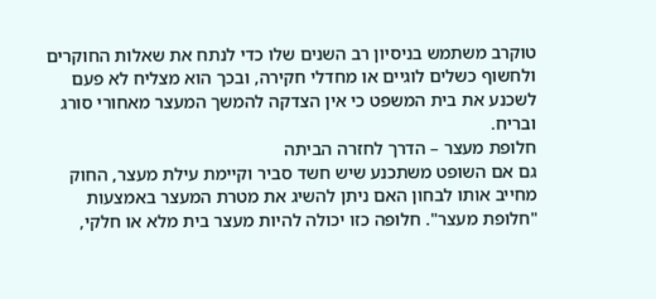טוקרב משתמש בניסיון רב השנים שלו כדי לנתח את שאלות החוקרים ולחשוף כשלים לוגיים או מחדלי חקירה, ובכך הוא מצליח לא פעם לשכנע את בית המשפט כי אין הצדקה להמשך המעצר מאחורי סורג ובריח.
חלופת מעצר – הדרך לחזרה הביתה
גם אם השופט משתכנע שיש חשד סביר וקיימת עילת מעצר, החוק מחייב אותו לבחון האם ניתן להשיג את מטרת המעצר באמצעות "חלופת מעצר". חלופה כזו יכולה להיות מעצר בית מלא או חלקי,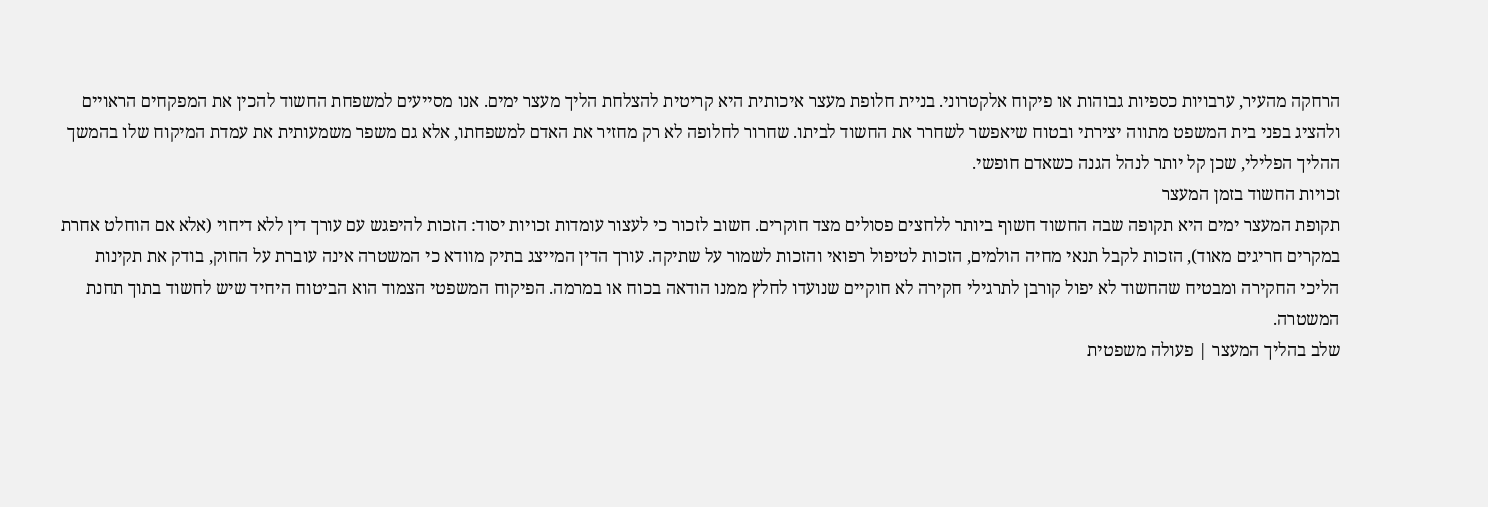הרחקה מהעיר, ערבויות כספיות גבוהות או פיקוח אלקטרוני. בניית חלופת מעצר איכותית היא קריטית להצלחת הליך מעצר ימים. אנו מסייעים למשפחת החשוד להכין את המפקחים הראויים ולהציג בפני בית המשפט מתווה יצירתי ובטוח שיאפשר לשחרר את החשוד לביתו. שחרור לחלופה לא רק מחזיר את האדם למשפחתו, אלא גם משפר משמעותית את עמדת המיקוח שלו בהמשך ההליך הפלילי, שכן קל יותר לנהל הגנה כשאדם חופשי.
זכויות החשוד בזמן המעצר
תקופת המעצר ימים היא תקופה שבה החשוד חשוף ביותר ללחצים פסולים מצד חוקרים. חשוב לזכור כי לעצור עומדות זכויות יסוד: הזכות להיפגש עם עורך דין ללא דיחוי (אלא אם הוחלט אחרת במקרים חריגים מאוד), הזכות לקבל תנאי מחיה הולמים, הזכות לטיפול רפואי והזכות לשמור על שתיקה. עורך הדין המייצג בתיק מוודא כי המשטרה אינה עוברת על החוק, בודק את תקינות הליכי החקירה ומבטיח שהחשוד לא יפול קורבן לתרגילי חקירה לא חוקיים שנועדו לחלץ ממנו הודאה בכוח או במרמה. הפיקוח המשפטי הצמוד הוא הביטוח היחיד שיש לחשוד בתוך תחנת המשטרה.
שלב בהליך המעצר | פעולה משפטית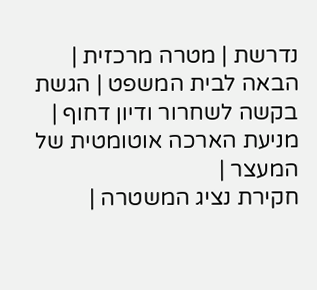נדרשת | מטרה מרכזית |
הבאה לבית המשפט | הגשת בקשה לשחרור ודיון דחוף | מניעת הארכה אוטומטית של המעצר |
חקירת נציג המשטרה |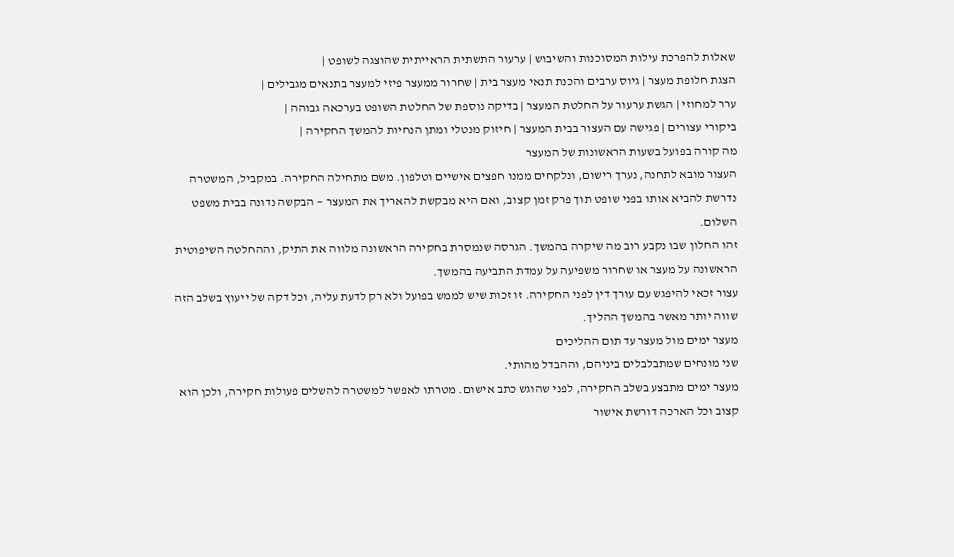שאלות להפרכת עילות המסוכנות והשיבוש | ערעור התשתית הראייתית שהוצגה לשופט |
הצגת חלופת מעצר | גיוס ערבים והכנת תנאי מעצר בית | שחרור ממעצר פיזי למעצר בתנאים מגבילים |
ערר למחוזי | הגשת ערעור על החלטת המעצר | בדיקה נוספת של החלטת השופט בערכאה גבוהה |
ביקורי עצורים | פגישה עם העצור בבית המעצר | חיזוק מנטלי ומתן הנחיות להמשך החקירה |
מה קורה בפועל בשעות הראשונות של המעצר
העצור מובא לתחנה, נערך רישום, ונלקחים ממנו חפצים אישיים וטלפון. משם מתחילה החקירה. במקביל, המשטרה נדרשת להביא אותו בפני שופט תוך פרק זמן קצוב, ואם היא מבקשת להאריך את המעצר — הבקשה נדונה בבית משפט השלום.
זהו החלון שבו נקבע רוב מה שיקרה בהמשך. הגרסה שנמסרת בחקירה הראשונה מלווה את התיק, וההחלטה השיפוטית הראשונה על מעצר או שחרור משפיעה על עמדת התביעה בהמשך.
עצור זכאי להיפגש עם עורך דין לפני החקירה. זו זכות שיש לממש בפועל ולא רק לדעת עליה, וכל דקה של ייעוץ בשלב הזה שווה יותר מאשר בהמשך ההליך.
מעצר ימים מול מעצר עד תום ההליכים
שני מונחים שמתבלבלים ביניהם, וההבדל מהותי.
מעצר ימים מתבצע בשלב החקירה, לפני שהוגש כתב אישום. מטרתו לאפשר למשטרה להשלים פעולות חקירה, ולכן הוא קצוב וכל הארכה דורשת אישור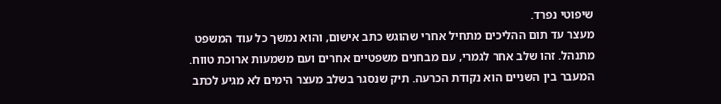שיפוטי נפרד.
מעצר עד תום ההליכים מתחיל אחרי שהוגש כתב אישום, והוא נמשך כל עוד המשפט מתנהל. זהו שלב אחר לגמרי, עם מבחנים משפטיים אחרים ועם משמעות ארוכת טווח.
המעבר בין השניים הוא נקודת הכרעה. תיק שנסגר בשלב מעצר הימים לא מגיע לכתב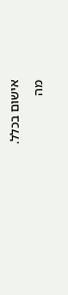אישום בכלל.
מה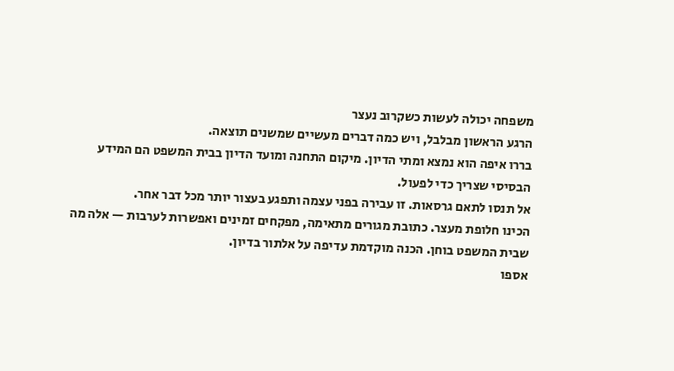משפחה יכולה לעשות כשקרוב נעצר
הרגע הראשון מבלבל, ויש כמה דברים מעשיים שמשנים תוצאה.
בררו איפה הוא נמצא ומתי הדיון. מיקום התחנה ומועד הדיון בבית המשפט הם המידע הבסיסי שצריך כדי לפעול.
אל תנסו לתאם גרסאות. זו עבירה בפני עצמה ותפגע בעצור יותר מכל דבר אחר.
הכינו חלופת מעצר. כתובת מגורים מתאימה, מפקחים זמינים ואפשרות לערבות — אלה מה שבית המשפט בוחן. הכנה מוקדמת עדיפה על אלתור בדיון.
אספו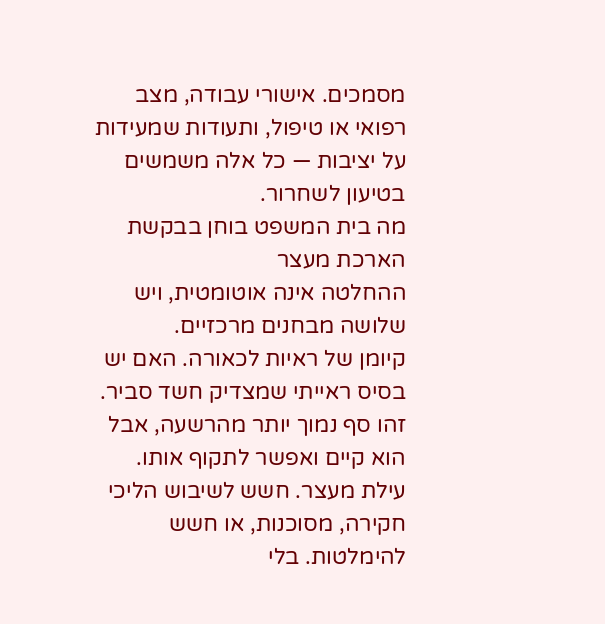מסמכים. אישורי עבודה, מצב רפואי או טיפול, ותעודות שמעידות על יציבות — כל אלה משמשים בטיעון לשחרור.
מה בית המשפט בוחן בבקשת הארכת מעצר
ההחלטה אינה אוטומטית, ויש שלושה מבחנים מרכזיים.
קיומן של ראיות לכאורה. האם יש בסיס ראייתי שמצדיק חשד סביר. זהו סף נמוך יותר מהרשעה, אבל הוא קיים ואפשר לתקוף אותו.
עילת מעצר. חשש לשיבוש הליכי חקירה, מסוכנות, או חשש להימלטות. בלי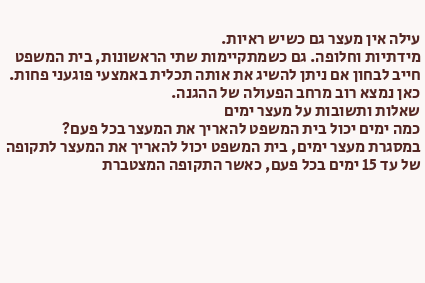עילה אין מעצר גם כשיש ראיות.
מידתיות וחלופה. גם כשמתקיימות שתי הראשונות, בית המשפט חייב לבחון אם ניתן להשיג את אותה תכלית באמצעי פוגעני פחות. כאן נמצא רוב מרחב הפעולה של ההגנה.
שאלות ותשובות על מעצר ימים
כמה ימים יכול בית המשפט להאריך את המעצר בכל פעם?
במסגרת מעצר ימים, בית המשפט יכול להאריך את המעצר לתקופה של עד 15 ימים בכל פעם, כאשר התקופה המצטברת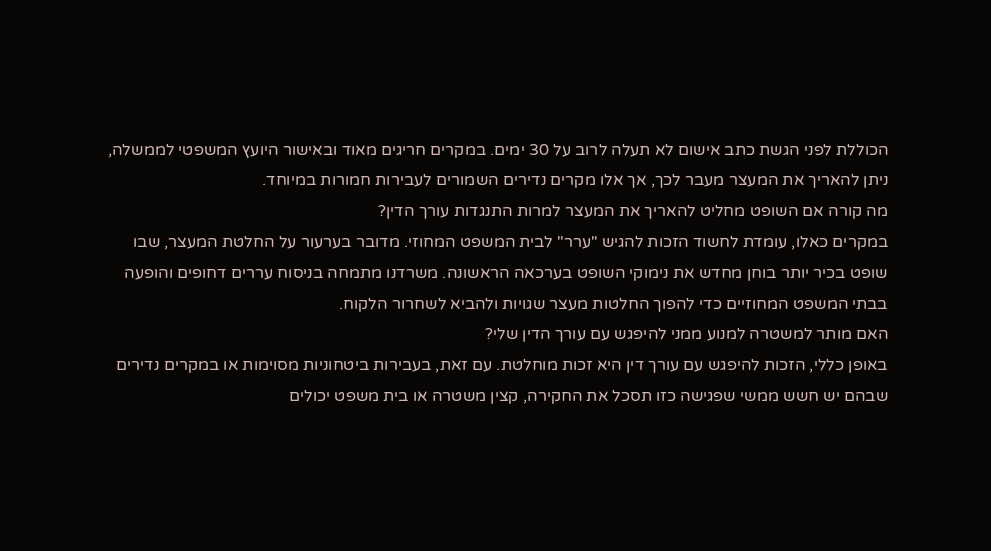הכוללת לפני הגשת כתב אישום לא תעלה לרוב על 30 ימים. במקרים חריגים מאוד ובאישור היועץ המשפטי לממשלה, ניתן להאריך את המעצר מעבר לכך, אך אלו מקרים נדירים השמורים לעבירות חמורות במיוחד.
מה קורה אם השופט מחליט להאריך את המעצר למרות התנגדות עורך הדין?
במקרים כאלו, עומדת לחשוד הזכות להגיש "ערר" לבית המשפט המחוזי. מדובר בערעור על החלטת המעצר, שבו שופט בכיר יותר בוחן מחדש את נימוקי השופט בערכאה הראשונה. משרדנו מתמחה בניסוח עררים דחופים והופעה בבתי המשפט המחוזיים כדי להפוך החלטות מעצר שגויות ולהביא לשחרור הלקוח.
האם מותר למשטרה למנוע ממני להיפגש עם עורך הדין שלי?
באופן כללי, הזכות להיפגש עם עורך דין היא זכות מוחלטת. עם זאת, בעבירות ביטחוניות מסוימות או במקרים נדירים שבהם יש חשש ממשי שפגישה כזו תסכל את החקירה, קצין משטרה או בית משפט יכולים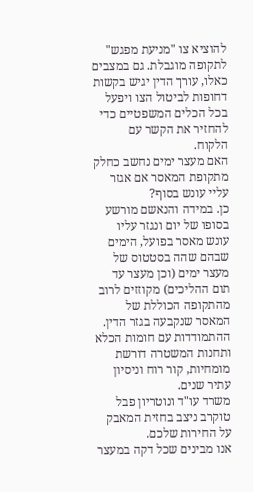להוציא צו "מניעת מפגש" לתקופה מוגבלת. גם במצבים כאלו, עורך הדין יגיש בקשות דחופות לביטול הצו ויפעל בכל הכלים המשפטיים כדי להחזיר את הקשר עם הלקוח.
האם מעצר ימים נחשב כחלק מתקופת המאסר אם אגזר עליי עונש בסוף?
כן. במידה והנאשם מורשע בסופו של יום ונגזר עליו עונש מאסר בפועל, הימים שבהם שהה בסטטוס של מעצר ימים (וכן מעצר עד תום ההליכים) מקוזזים לרוב מהתקופה הכוללת של המאסר שנקבעה בגזר הדין.
ההתמודדות עם חומות הכלא ותחנות המשטרה דורשת מומחיות, קור רוח וניסיון עתיר שנים.
משרד עו"ד ונוטריון פבל טוקרב ניצב בחזית המאבק על החירות שלכם.
אנו מבינים שכל דקה במעצר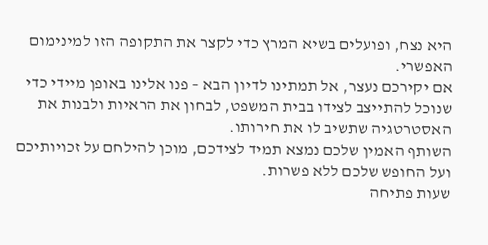היא נצח, ופועלים בשיא המרץ כדי לקצר את התקופה הזו למינימום האפשרי.
אם יקירכם נעצר, אל תמתינו לדיון הבא – פנו אלינו באופן מיידי כדי שנוכל להתייצב לצידו בבית המשפט, לבחון את הראיות ולבנות את האסטרטגיה שתשיב לו את חירותו.
השותף האמין שלכם נמצא תמיד לצידכם, מוכן להילחם על זכויותיכם ועל החופש שלכם ללא פשרות.
שעות פתיחה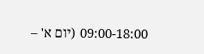09:00-18:00 (יום א' –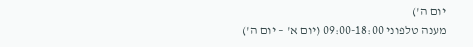יום ה')
מענה טלפוני 09:00-18:00 (יום א' – יום ה')